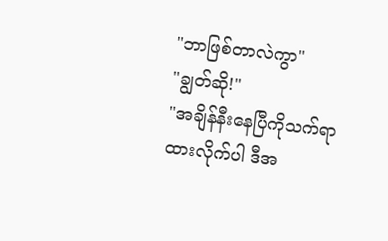"ဘာဖြစ်တာလဲကွာ"
"ချွတ်ဆို!"
"အချိန်နီးနေပြီကိုသက်ရာ
ထားလိုက်ပါ ဒီအ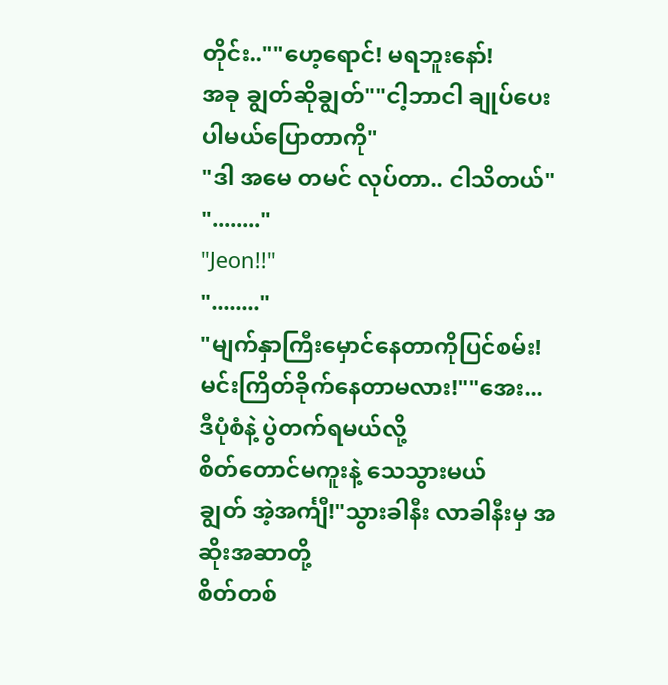တိုင်း..""ဟေ့ရောင်! မရဘူးနော်!
အခု ချွတ်ဆိုချွတ်""ငါ့ဘာငါ ချုပ်ပေးပါမယ်ပြောတာကို"
"ဒါ အမေ တမင် လုပ်တာ.. ငါသိတယ်"
"........"
"Jeon!!"
"........"
"မျက်နှာကြီးမှောင်နေတာကိုပြင်စမ်း!
မင်းကြိတ်ခိုက်နေတာမလား!""အေး... ဒီပုံစံနဲ့ ပွဲတက်ရမယ်လို့
စိတ်တောင်မကူးနဲ့ သေသွားမယ်
ချွတ် အဲ့အင်္ကျီ!"သွားခါနီး လာခါနီးမှ အဆိုးအဆာတို့
စိတ်တစ်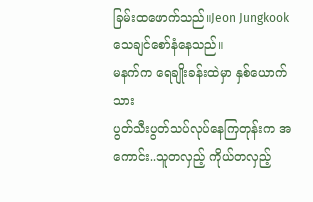ခြမ်းထဖောက်သည်။Jeon Jungkook သေချင်စော်နံနေသည်။
မနက်က ရေချိုးခန်းထဲမှာ နှစ်ယောက်သား
ပွတ်သီးပွတ်သပ်လုပ်နေကြတုန်းက အကောင်း..သူတလှည့် ကိုယ်တလှည့်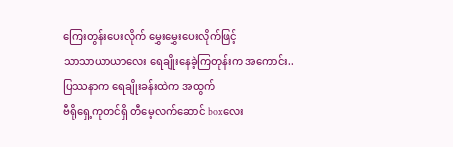ကြေးတွန်းပေးလိုက် မွှေးမွှေးပေးလိုက်ဖြင့်
သာသာယာယာလေး ရေချိုးနေခဲ့ကြတုန်းက အကောင်း..ပြဿနာက ရေချိုးခန်းထဲက အထွက်
ဗီရိုရှေ့ကုတင်ရှိ တီမေ့လက်ဆောင် boxလေး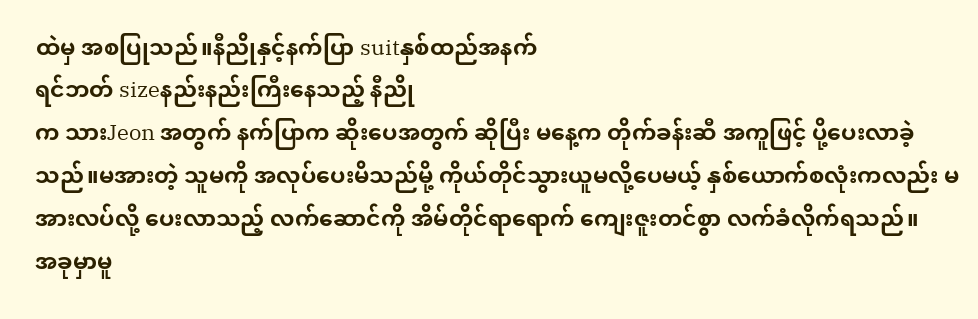ထဲမှ အစပြုသည်။နီညိုနှင့်နက်ပြာ suitနှစ်ထည်အနက်
ရင်ဘတ် sizeနည်းနည်းကြီးနေသည့် နီညို
က သားJeon အတွက် နက်ပြာက ဆိုးပေအတွက် ဆိုပြီး မနေ့က တိုက်ခန်းဆီ အကူဖြင့် ပို့ပေးလာခဲ့သည်။မအားတဲ့ သူမကို အလုပ်ပေးမိသည်မို့ ကိုယ်တိုင်သွားယူမလို့ပေမယ့် နှစ်ယောက်စလုံးကလည်း မအားလပ်လို့ ပေးလာသည့် လက်ဆောင်ကို အိမ်တိုင်ရာရောက် ကျေးဇူးတင်စွာ လက်ခံလိုက်ရသည်။
အခုမှာမူ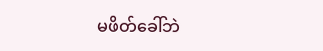မဖိတ်ခေါ်ဘဲ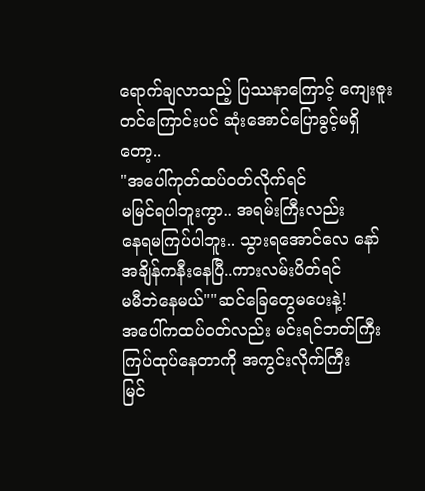ရောက်ချလာသည့် ပြဿနာကြောင့် ကျေးဇူးတင်ကြောင်းပင် ဆုံးအောင်ပြောခွင့်မရှိတော့..
"အပေါ်ကုတ်ထပ်ဝတ်လိုက်ရင်
မမြင်ရပါဘူးကွာ.. အရမ်းကြီးလည်း
နေရမကြပ်ပါဘူး.. သွားရအောင်လေ နော်
အချိန်ကနီးနေပြီ..ကားလမ်းပိတ်ရင်
မမီဘဲနေမယ်""ဆင်ခြေတွေမပေးနဲ့!
အပေါ်ကထပ်ဝတ်လည်း မင်းရင်ဘတ်ကြီး
ကြပ်ထုပ်နေတာကို အကွင်းလိုက်ကြီး
မြင်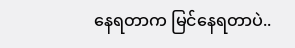နေရတာက မြင်နေရတာပဲ..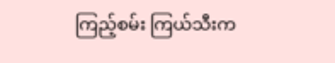ကြည့်စမ်း ကြယ်သီးက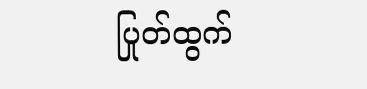ပြုတ်ထွက်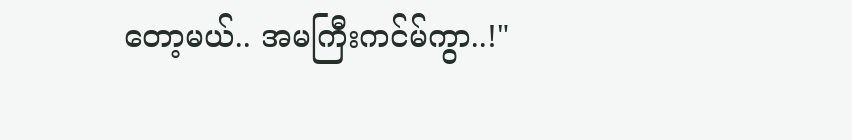တော့မယ်.. အမကြီးကင်မ်ကွာ..!"